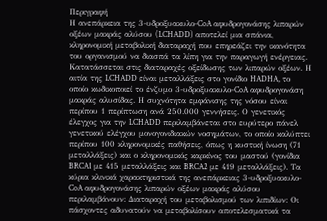Περιγραφή
Η ανεπάρκεια της 3-υδροξυακυλο-CoA αφυδρογονάσης λιπαρών οξέων μακράς αλύσου (LCHADD) αποτελεί μια σπάνια, κληρονομική μεταβολική διαταραχή που επηρεάζει την ικανότητα του οργανισμού να διασπά τα λίπη για την παραγωγή ενέργειας. Κατατάσσεται στις διαταραχές οξείδωσης των λιπαρών οξέων. Η αιτία της LCHADD είναι μεταλλάξεις στο γονίδιο HADHA, το οποίο κωδικοποιεί το ένζυμο 3-υδροξυακυλο-CoA αφυδρογονάση μακράς αλυσίδας. Η συχνότητα εμφάνισης της νόσου είναι περίπου 1 περίπτωση ανά 250.000 γεννήσεις. Ο γενετικός έλεγχος για την LCHADD περιλαμβάνεται στο ευρύτερο πάνελ γενετικού ελέγχου μονογονιδιακών νοσημάτων, το οποίο καλύπτει περίπου 100 κληρονομικές παθήσεις, όπως η κυστική ίνωση (71 μεταλλάξεις) και ο κληρονομικός καρκίνος του μαστού (γονίδια BRCA1 με 415 μεταλλάξεις και BRCA2 με 419 μεταλλάξεις). Τα κύρια κλινικά χαρακτηριστικά της ανεπάρκειας 3-υδροξυακυλο-CoA αφυδρογονάσης λιπαρών οξέων μακράς αλύσου περιλαμβάνουν: Διαταραχή του μεταβολισμού των λιπιδίων: Οι πάσχοντες αδυνατούν να μεταβολίσουν αποτελεσματικά τα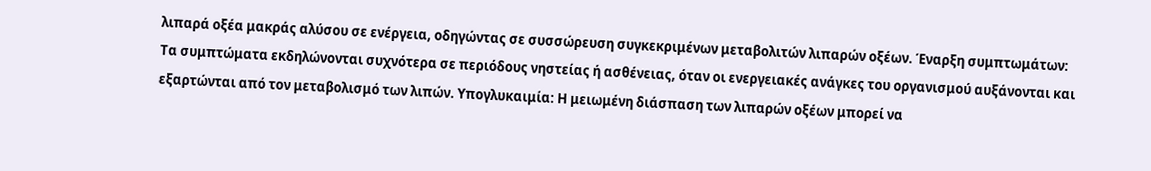λιπαρά οξέα μακράς αλύσου σε ενέργεια, οδηγώντας σε συσσώρευση συγκεκριμένων μεταβολιτών λιπαρών οξέων. Έναρξη συμπτωμάτων: Τα συμπτώματα εκδηλώνονται συχνότερα σε περιόδους νηστείας ή ασθένειας, όταν οι ενεργειακές ανάγκες του οργανισμού αυξάνονται και εξαρτώνται από τον μεταβολισμό των λιπών. Υπογλυκαιμία: Η μειωμένη διάσπαση των λιπαρών οξέων μπορεί να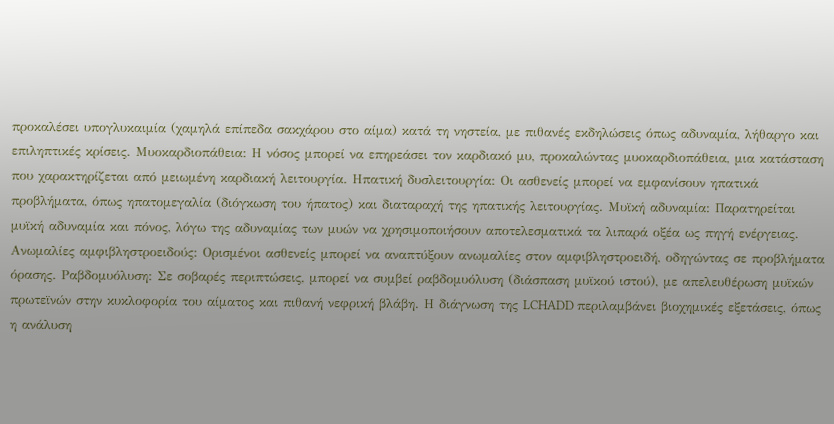προκαλέσει υπογλυκαιμία (χαμηλά επίπεδα σακχάρου στο αίμα) κατά τη νηστεία, με πιθανές εκδηλώσεις όπως αδυναμία, λήθαργο και επιληπτικές κρίσεις. Μυοκαρδιοπάθεια: Η νόσος μπορεί να επηρεάσει τον καρδιακό μυ, προκαλώντας μυοκαρδιοπάθεια, μια κατάσταση που χαρακτηρίζεται από μειωμένη καρδιακή λειτουργία. Ηπατική δυσλειτουργία: Οι ασθενείς μπορεί να εμφανίσουν ηπατικά προβλήματα, όπως ηπατομεγαλία (διόγκωση του ήπατος) και διαταραχή της ηπατικής λειτουργίας. Μυϊκή αδυναμία: Παρατηρείται μυϊκή αδυναμία και πόνος, λόγω της αδυναμίας των μυών να χρησιμοποιήσουν αποτελεσματικά τα λιπαρά οξέα ως πηγή ενέργειας. Ανωμαλίες αμφιβληστροειδούς: Ορισμένοι ασθενείς μπορεί να αναπτύξουν ανωμαλίες στον αμφιβληστροειδή, οδηγώντας σε προβλήματα όρασης. Ραβδομυόλυση: Σε σοβαρές περιπτώσεις, μπορεί να συμβεί ραβδομυόλυση (διάσπαση μυϊκού ιστού), με απελευθέρωση μυϊκών πρωτεϊνών στην κυκλοφορία του αίματος και πιθανή νεφρική βλάβη. Η διάγνωση της LCHADD περιλαμβάνει βιοχημικές εξετάσεις, όπως η ανάλυση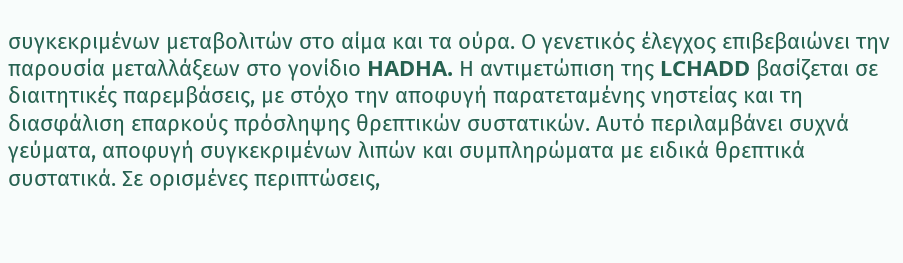συγκεκριμένων μεταβολιτών στο αίμα και τα ούρα. Ο γενετικός έλεγχος επιβεβαιώνει την παρουσία μεταλλάξεων στο γονίδιο HADHA. Η αντιμετώπιση της LCHADD βασίζεται σε διαιτητικές παρεμβάσεις, με στόχο την αποφυγή παρατεταμένης νηστείας και τη διασφάλιση επαρκούς πρόσληψης θρεπτικών συστατικών. Αυτό περιλαμβάνει συχνά γεύματα, αποφυγή συγκεκριμένων λιπών και συμπληρώματα με ειδικά θρεπτικά συστατικά. Σε ορισμένες περιπτώσεις,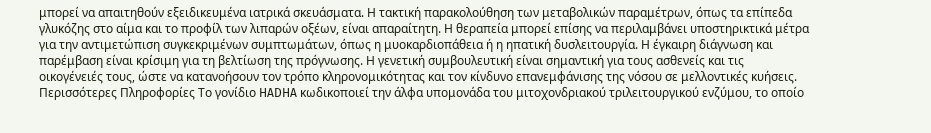μπορεί να απαιτηθούν εξειδικευμένα ιατρικά σκευάσματα. Η τακτική παρακολούθηση των μεταβολικών παραμέτρων, όπως τα επίπεδα γλυκόζης στο αίμα και το προφίλ των λιπαρών οξέων, είναι απαραίτητη. Η θεραπεία μπορεί επίσης να περιλαμβάνει υποστηρικτικά μέτρα για την αντιμετώπιση συγκεκριμένων συμπτωμάτων, όπως η μυοκαρδιοπάθεια ή η ηπατική δυσλειτουργία. Η έγκαιρη διάγνωση και παρέμβαση είναι κρίσιμη για τη βελτίωση της πρόγνωσης. Η γενετική συμβουλευτική είναι σημαντική για τους ασθενείς και τις οικογένειές τους, ώστε να κατανοήσουν τον τρόπο κληρονομικότητας και τον κίνδυνο επανεμφάνισης της νόσου σε μελλοντικές κυήσεις. Περισσότερες Πληροφορίες Το γονίδιο HADHA κωδικοποιεί την άλφα υπομονάδα του μιτοχονδριακού τριλειτουργικού ενζύμου, το οποίο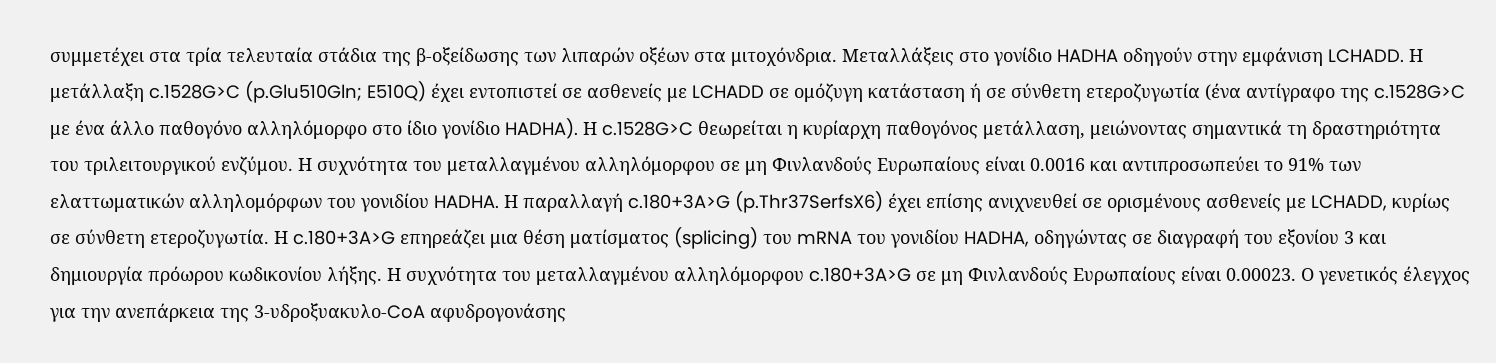συμμετέχει στα τρία τελευταία στάδια της β-οξείδωσης των λιπαρών οξέων στα μιτοχόνδρια. Μεταλλάξεις στο γονίδιο HADHA οδηγούν στην εμφάνιση LCHADD. Η μετάλλαξη c.1528G>C (p.Glu510Gln; E510Q) έχει εντοπιστεί σε ασθενείς με LCHADD σε ομόζυγη κατάσταση ή σε σύνθετη ετεροζυγωτία (ένα αντίγραφο της c.1528G>C με ένα άλλο παθογόνο αλληλόμορφο στο ίδιο γονίδιο HADHA). Η c.1528G>C θεωρείται η κυρίαρχη παθογόνος μετάλλαση, μειώνοντας σημαντικά τη δραστηριότητα του τριλειτουργικού ενζύμου. Η συχνότητα του μεταλλαγμένου αλληλόμορφου σε μη Φινλανδούς Ευρωπαίους είναι 0.0016 και αντιπροσωπεύει το 91% των ελαττωματικών αλληλομόρφων του γονιδίου HADHA. Η παραλλαγή c.180+3A>G (p.Thr37SerfsX6) έχει επίσης ανιχνευθεί σε ορισμένους ασθενείς με LCHADD, κυρίως σε σύνθετη ετεροζυγωτία. Η c.180+3A>G επηρεάζει μια θέση ματίσματος (splicing) του mRNA του γονιδίου HADHA, οδηγώντας σε διαγραφή του εξονίου 3 και δημιουργία πρόωρου κωδικονίου λήξης. Η συχνότητα του μεταλλαγμένου αλληλόμορφου c.180+3A>G σε μη Φινλανδούς Ευρωπαίους είναι 0.00023. Ο γενετικός έλεγχος για την ανεπάρκεια της 3-υδροξυακυλο-CoA αφυδρογονάσης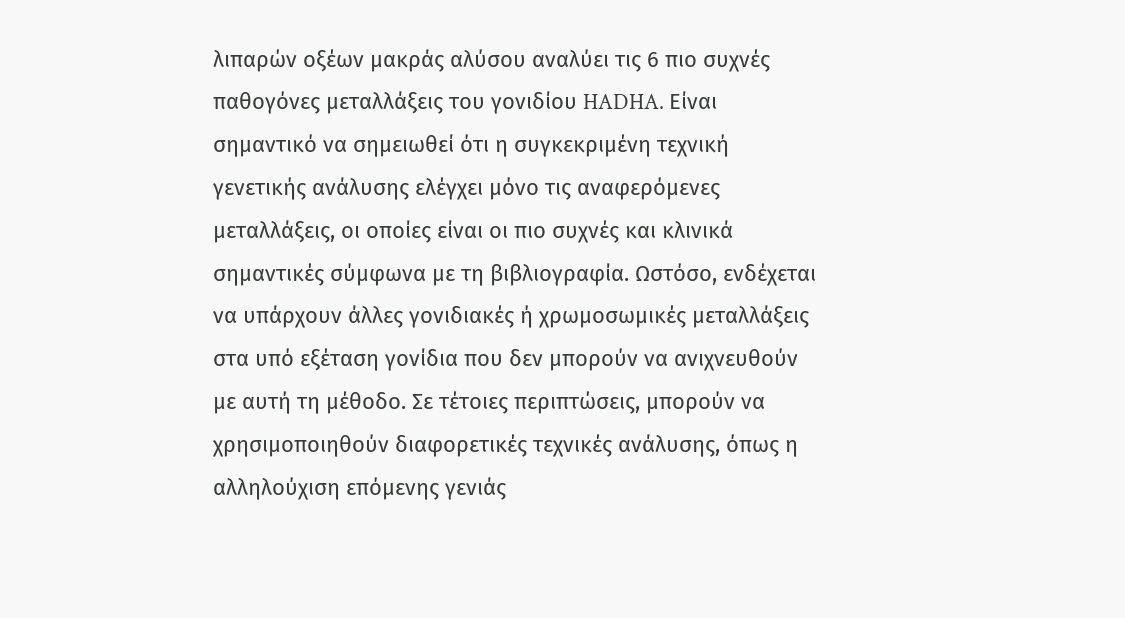λιπαρών οξέων μακράς αλύσου αναλύει τις 6 πιο συχνές παθογόνες μεταλλάξεις του γονιδίου HADHA. Είναι σημαντικό να σημειωθεί ότι η συγκεκριμένη τεχνική γενετικής ανάλυσης ελέγχει μόνο τις αναφερόμενες μεταλλάξεις, οι οποίες είναι οι πιο συχνές και κλινικά σημαντικές σύμφωνα με τη βιβλιογραφία. Ωστόσο, ενδέχεται να υπάρχουν άλλες γονιδιακές ή χρωμοσωμικές μεταλλάξεις στα υπό εξέταση γονίδια που δεν μπορούν να ανιχνευθούν με αυτή τη μέθοδο. Σε τέτοιες περιπτώσεις, μπορούν να χρησιμοποιηθούν διαφορετικές τεχνικές ανάλυσης, όπως η αλληλούχιση επόμενης γενιάς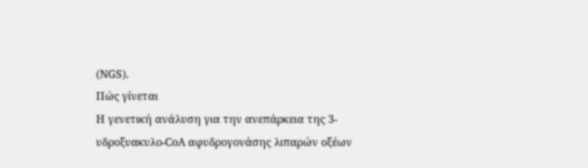(NGS).
Πώς γίνεται
Η γενετική ανάλυση για την ανεπάρκεια της 3-υδροξυακυλο-CoA αφυδρογονάσης λιπαρών οξέων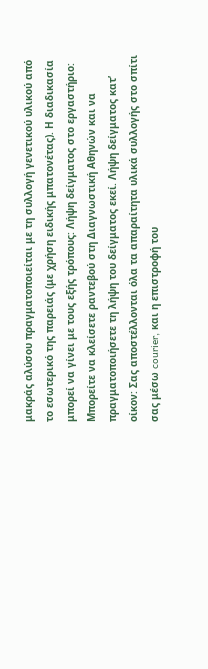μακράς αλύσου πραγματοποιείται με τη συλλογή γενετικού υλικού από το εσωτερικό της παρειάς (με χρήση ειδικής μπατονέτας). Η διαδικασία μπορεί να γίνει με τους εξής τρόπους: Λήψη δείγματος στο εργαστήριο: Μπορείτε να κλείσετε ραντεβού στη Διαγνωστική Αθηνών και να πραγματοποιήσετε τη λήψη του δείγματος εκεί. Λήψη δείγματος κατ’ οίκον: Σας αποστέλλονται όλα τα απαραίτητα υλικά συλλογής στο σπίτι σας μέσω courier, και η επιστροφή του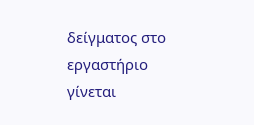δείγματος στο εργαστήριο γίνεται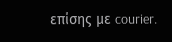επίσης με courier.